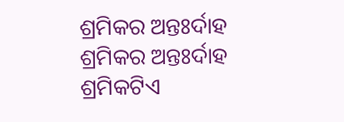ଶ୍ରମିକର ଅନ୍ତଃର୍ଦାହ
ଶ୍ରମିକର ଅନ୍ତଃର୍ଦାହ
ଶ୍ରମିକଟିଏ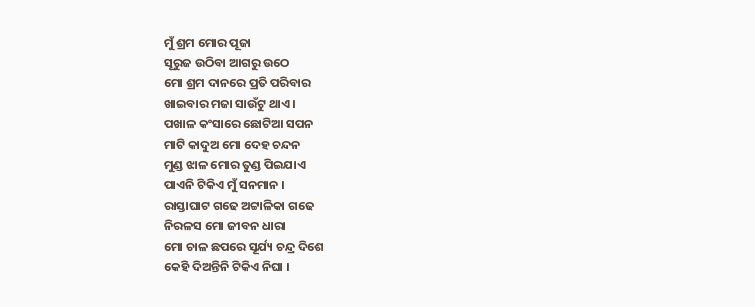ମୁଁ ଶ୍ରମ ମୋର ପୂଜା
ସୂରୁଜ ଉଠିବା ଆଗରୁ ଉଠେ
ମୋ ଶ୍ରମ ଦାନରେ ପ୍ରତି ପରିବାର
ଖାଇବାର ମଜା ସାଉଁଟୁ ଥାଏ ।
ପଖାଳ କଂସାରେ ଛୋଟିଆ ସପନ
ମାଟି କାଦୁଅ ମୋ ଦେହ ଚନ୍ଦନ
ମୁଣ୍ଡ ଝାଳ ମୋର ତୁଣ୍ଡ ପିଇଯାଏ
ପାଏନି ଟିକିଏ ମୁଁ ସନମାନ ।
ରାସ୍ତାଘାଟ ଗଢେ ଅଟ୍ଟାଳିକା ଗଢେ
ନିରଳସ ମୋ ଜୀବନ ଧାରା
ମୋ ଚାଳ ଛପରେ ସୂର୍ଯ୍ୟ ଚନ୍ଦ୍ର ଦିଶେ
କେହି ଦିଅନ୍ତିନି ଟିକିଏ ନିଘା ।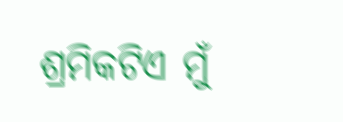ଶ୍ରମିକଟିଏ ମୁଁ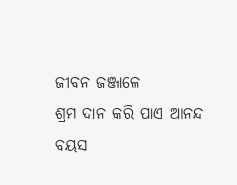ଜୀବନ ଜଞ୍ଜାଳେ
ଶ୍ରମ ଦାନ କରି ପାଏ ଆନନ୍ଦ
ବୟସ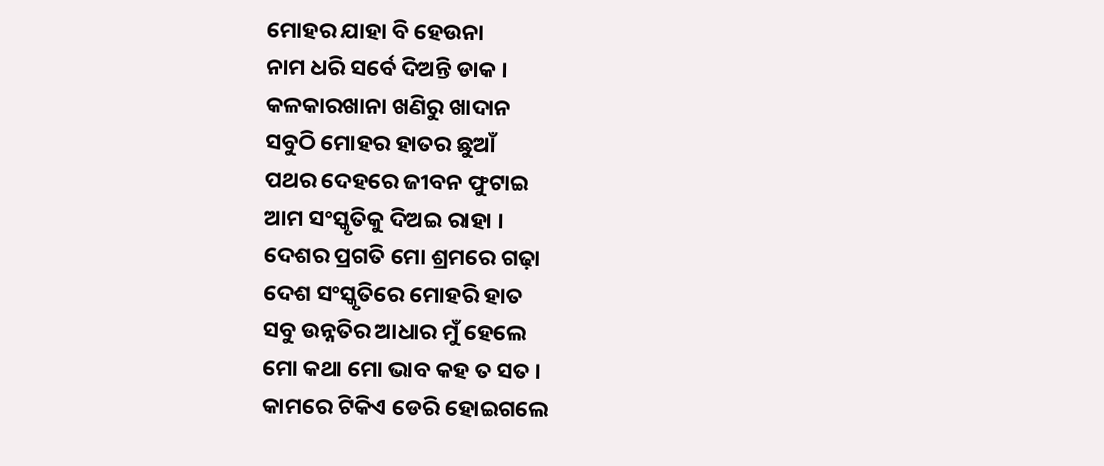ମୋହର ଯାହା ବି ହେଉନା
ନାମ ଧରି ସର୍ବେ ଦିଅନ୍ତି ଡାକ ।
କଳକାରଖାନା ଖଣିରୁ ଖାଦାନ
ସବୁଠି ମୋହର ହାତର ଛୁଆଁ
ପଥର ଦେହରେ ଜୀବନ ଫୁଟାଇ
ଆମ ସଂସ୍କୃତିକୁ ଦିଅଇ ରାହା ।
ଦେଶର ପ୍ରଗତି ମୋ ଶ୍ରମରେ ଗଢ଼ା
ଦେଶ ସଂସ୍କୃତିରେ ମୋହରି ହାତ
ସବୁ ଉନ୍ନତିର ଆଧାର ମୁଁ ହେଲେ
ମୋ କଥା ମୋ ଭାବ କହ ତ ସତ ।
କାମରେ ଟିକିଏ ଡେରି ହୋଇଗଲେ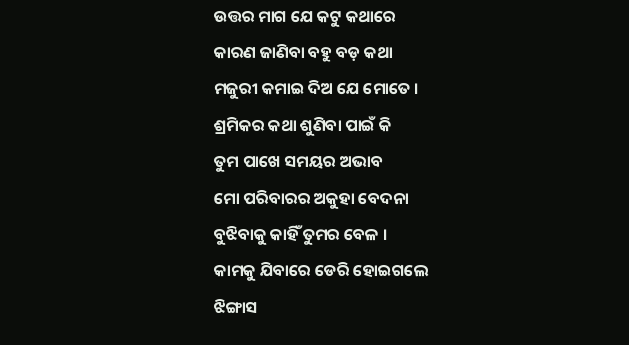ଉତ୍ତର ମାଗ ଯେ କଟୁ କଥାରେ
କାରଣ ଜାଣିବା ବହୁ ବଡ଼ କଥା
ମଜୁରୀ କମାଇ ଦିଅ ଯେ ମୋତେ ।
ଶ୍ରମିକର କଥା ଶୁଣିବା ପାଇଁ କି
ତୁମ ପାଖେ ସମୟର ଅଭାବ
ମୋ ପରିବାରର ଅକୁହା ବେଦନା
ବୁଝିବାକୁ କାହିଁ ତୁମର ବେଳ ।
କାମକୁ ଯିବାରେ ଡେରି ହୋଇଗଲେ
ଝିଙ୍ଗାସ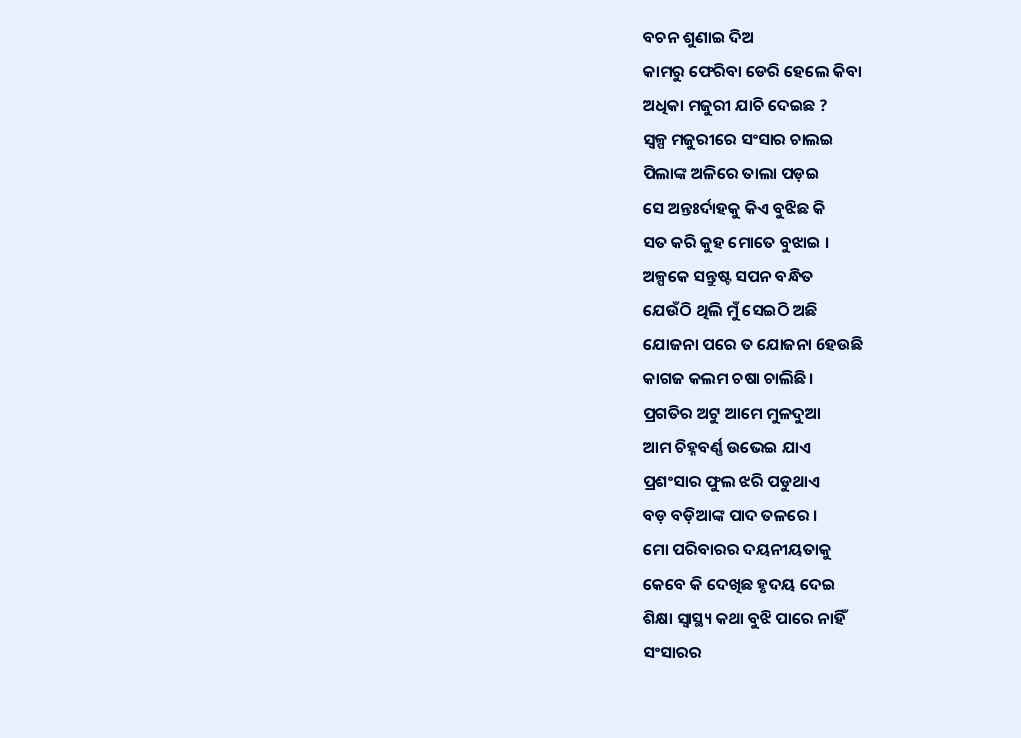ବଚନ ଶୁଣାଇ ଦିଅ
କାମରୁ ଫେରିବା ଡେରି ହେଲେ କିବା
ଅଧିକା ମଜୁରୀ ଯାଚି ଦେଇଛ ?
ସ୍ଵଳ୍ପ ମଜୁରୀରେ ସଂସାର ଚାଲଇ
ପିଲାଙ୍କ ଅଳିରେ ତାଲା ପଡ଼ଇ
ସେ ଅନ୍ତଃର୍ଦାହକୁ କିଏ ବୁଝିଛ କି
ସତ କରି କୁହ ମୋତେ ବୁଝାଇ ।
ଅଳ୍ପକେ ସନ୍ତୁଷ୍ଟ ସପନ ବନ୍ଧିତ
ଯେଉଁଠି ଥିଲି ମୁଁ ସେଇଠି ଅଛି
ଯୋଜନା ପରେ ତ ଯୋଜନା 6ହଉଛି
କାଗଜ କଲମ ଚଷା ଚାଲିଛି।
ପ୍ରଗତିର ଅଟୁ ଆମେ ମୁଳଦୁଆ
ଆମ ଚିହ୍ନବର୍ଣ୍ଣ ଉଭେଇ ଯାଏ
ପ୍ରଶଂସାର ଫୁଲ ଝରି ପଡୁଥାଏ
ବଡ଼ ବଡ଼ିଆଙ୍କ ପାଦ ତଳରେ ।
ମୋ ପରିବାରର ଦୟନୀୟତାକୁ
କେବେ କି ଦେଖିଛ ହୃଦୟ ଦେଇ
ଶିକ୍ଷା ସ୍ୱାସ୍ଥ୍ୟ କଥା ବୁଝି ପାରେ ନାହିଁ
ସଂସାରର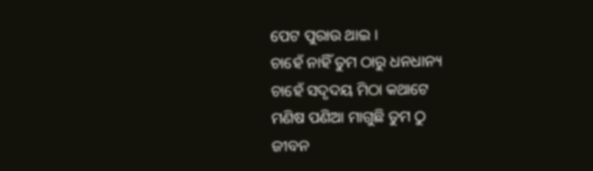ପେଟ ପୁରାଉ ଥାଇ ।
ଚାହେଁ ନାହିଁ ତୁମ ଠାରୁ ଧନଧାନ୍ୟ
ଚାହେଁ ସଦୃଦୟ ମିଠା କଥାଟେ
ମଣିଷ ପଣିଆ ମାଗୁଛି ତୁମ ଠୁ
ଜୀବନ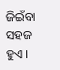ଜିଇଁବା ସହଜ ହୁଏ ।